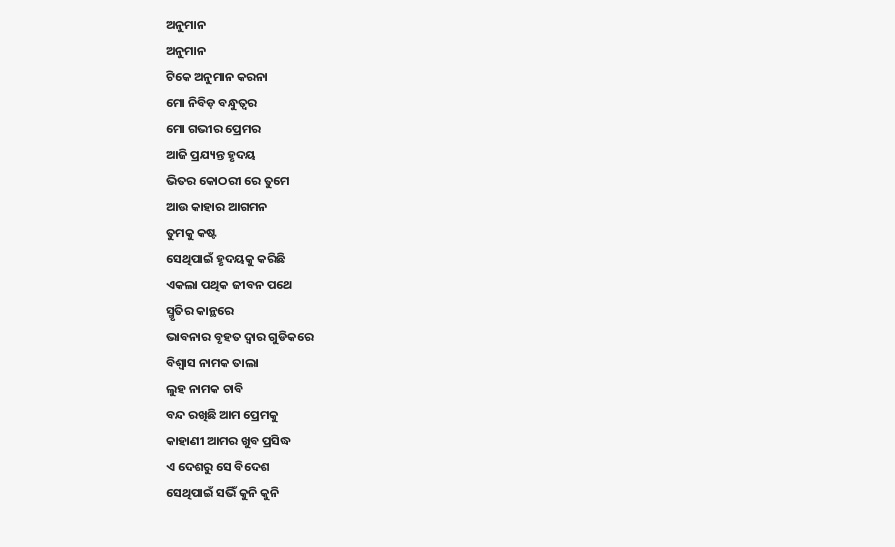ଅନୁମାନ
ଅନୁମାନ
ଟିକେ ଅନୁମାନ କରନା
ମୋ ନିବିଡ଼ ବନ୍ଧୁତ୍ୱର
ମୋ ଗଭୀର ପ୍ରେମର
ଆଜି ପ୍ରଯ୍ୟନ୍ତ ହୃଦୟ
ଭିତର କୋଠରୀ ରେ ତୁମେ
ଆଉ କାହାର ଆଗମନ
ତୁମକୁ କଷ୍ଟ
ସେଥିପାଇଁ ହୃଦୟକୁ କରିଛି
ଏକଲା ପଥିକ ଜୀବନ ପଥେ
ସ୍ମୃତିର କାନ୍ଥରେ
ଭାବନାର ବୃହତ ଦ୍ୱାର ଗୁଡିକରେ
ବିଶ୍ୱାସ ନାମକ ତାଲା
ଲୁହ ନାମକ ଚାବି
ବନ୍ଦ ରଖିଛି ଆମ ପ୍ରେମକୁ
କାହାଣୀ ଆମର ଖୁବ ପ୍ରସିଦ୍ଧ
ଏ ଦେଶରୁ ସେ ବିଦେଶ
ସେଥିପାଇଁ ସଭିଁ କୁନି କୁନି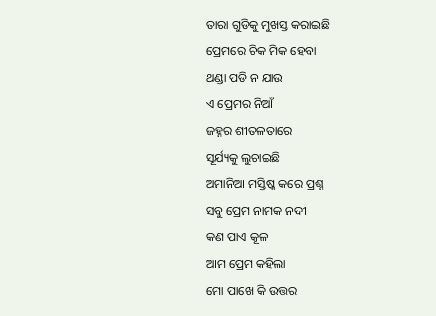ତାରା ଗୁଡିକୁ ମୁଖସ୍ତ କରାଇଛି
ପ୍ରେମରେ ଚିକ ମିକ ହେବା
ଥଣ୍ଡା ପଡି ନ ଯାଉ
ଏ ପ୍ରେମର ନିଆଁ
ଜହ୍ନର ଶୀତଳତାରେ
ସୂର୍ଯ୍ୟକୁ ଲୁଚାଇଛି
ଅମାନିଆ ମସ୍ତିଷ୍କ କରେ ପ୍ରଶ୍ନ
ସବୁ ପ୍ରେମ ନାମକ ନଦୀ
କଣ ପାଏ କୂଳ
ଆମ ପ୍ରେମ କହିଲା
ମୋ ପାଖେ କି ଉତ୍ତର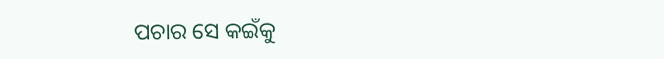ପଚାର ସେ କଇଁକୁ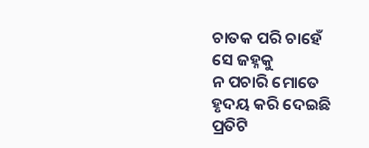ଚାତକ ପରି ଚାହେଁ
ସେ ଜହ୍ନକୁ
ନ ପଚାରି ମୋତେ
ହୃଦୟ କରି ଦେଇଛି
ପ୍ରତିଟି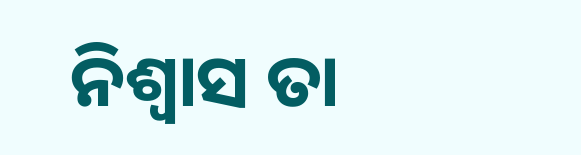ନିଶ୍ୱାସ ତା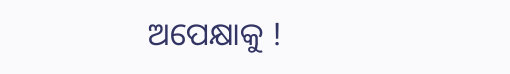ଅପେକ୍ଷାକୁ !